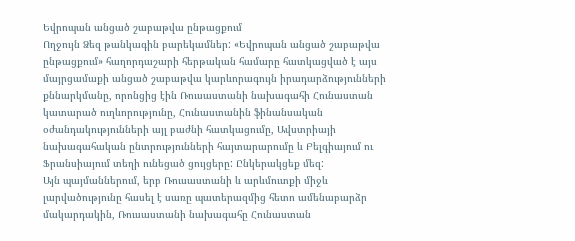Եվրոպան անցած շաբաթվա ընթացքում
Ողջույն Ձեզ թանկագին բարեկամներ: «Եվրոպան անցած շաբաթվա ընթացքում» հաղորդաշարի հերթական համարը հատկացված է այս մայրցամաքի անցած շաբաթվա կարևորագույն իրադարձությունների քննարկմանը, որոնցից էին Ռուսաստանի նախագահի Հունաստան կատարած ուղևորությունը, Հունաստանին ֆինանսական օժանդակությունների այլ բաժնի հատկացումը, Ավստրիայի նախագահական ընտրությունների հայտարարումը և Բելգիայում ու Ֆրանսիայում տեղի ունեցած ցույցերը: Ընկերակցեք մեզ:
Այն պայմաններում, երբ Ռուսաստանի և արևմուտքի միջև լարվածությունը հասել է սառը պատերազմից հետո ամենաբարձր մակարդակին, Ռուսաստանի նախագահը Հունաստան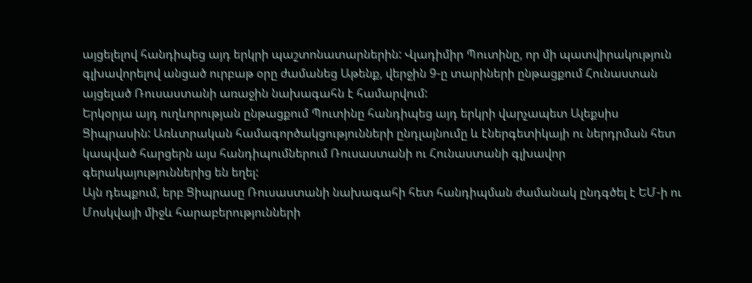այցելելով հանդիպեց այդ երկրի պաշտոնատարներին: Վլադիմիր Պուտինը, որ մի պատվիրակություն գլխավորելով անցած ուրբաթ օրը ժամանեց Աթենք, վերջին 9-ը տարիների ընթացքում Հունաստան այցելած Ռուսաստանի առաջին նախագահն է համարվում:
Երկօրյա այդ ուղևորության ընթացքում Պուտինը հանդիպեց այդ երկրի վարչապետ Ալեքսիս Ցիպրասին: Առևտրական համագործակցությունների ընդլայնումը և էներգետիկայի ու ներդրման հետ կապված հարցերն այս հանդիպումներում Ռուսաստանի ու Հունաստանի գլխավոր գերակայություններից են եղել:
Այն դեպքում, երբ Ցիպրասը Ռուսաստանի նախագահի հետ հանդիպման ժամանակ ընդգծել է ԵՄ-ի ու Մոսկվայի միջև հարաբերությունների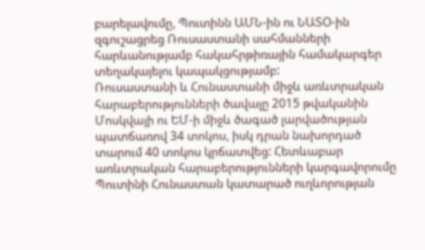բարելավումը, Պուտինն ԱՄՆ-ին ու ՆԱՏՕ-ին զգուշացրեց Ռուսաստանի սահմանների հարևանությամբ հակահրթիռային համակարգեր տեղակայելու կապակցությամբ:
Ռուսաստանի և Հունաստանի միջև առևտրական հարաբերությունների ծավալը 2015 թվականին Մոսկվայի ու ԵՄ-ի միջև ծագած լարվածության պատճառով 34 տոկոս, իսկ դրան նախորդած տարում 40 տոկոս կրճատվեց: Հետևաբար առևտրական հարաբերությունների կարգավորումը Պուտինի Հունաստան կատարած ուղևորության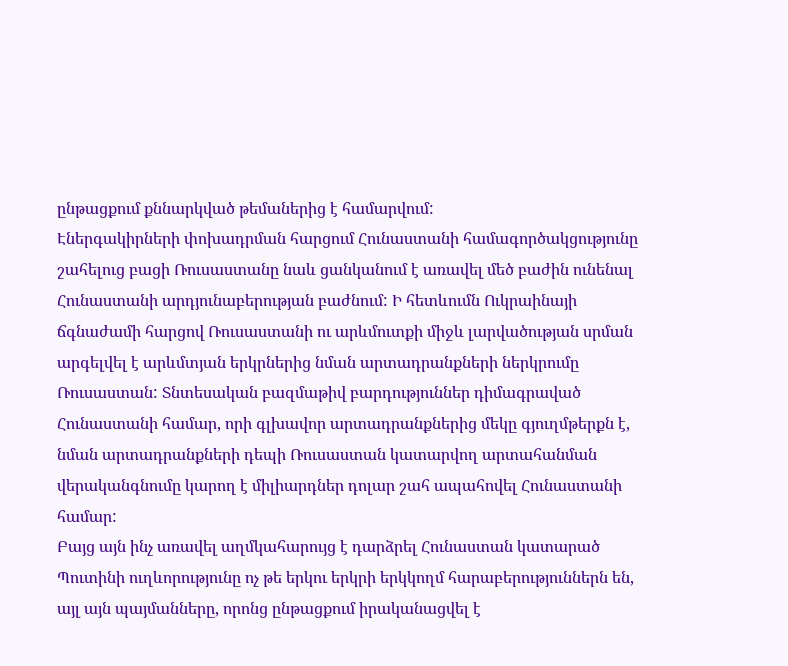ընթացքում քննարկված թեմաներից է համարվում:
Էներգակիրների փոխադրման հարցում Հունաստանի համագործակցությունը շահելուց բացի Ռուսաստանը նաև ցանկանում է առավել մեծ բաժին ունենալ Հունաստանի արդյունաբերության բաժնում: Ի հետևումն Ուկրաինայի ճգնաժամի հարցով Ռուսաստանի ու արևմուտքի միջև լարվածության սրման արգելվել է արևմտյան երկրներից նման արտադրանքների ներկրումը Ռուսաստան: Տնտեսական բազմաթիվ բարդություններ դիմագրաված Հունաստանի համար, որի գլխավոր արտադրանքներից մեկը գյուղմթերքն է, նման արտադրանքների դեպի Ռուսաստան կատարվող արտահանման վերականգնումը կարող է միլիարդներ դոլար շահ ապահովել Հունաստանի համար:
Բայց այն ինչ առավել աղմկահարույց է դարձրել Հունաստան կատարած Պուտինի ուղևորությունը ոչ թե երկու երկրի երկկողմ հարաբերություններն են, այլ այն պայմանները, որոնց ընթացքում իրականացվել է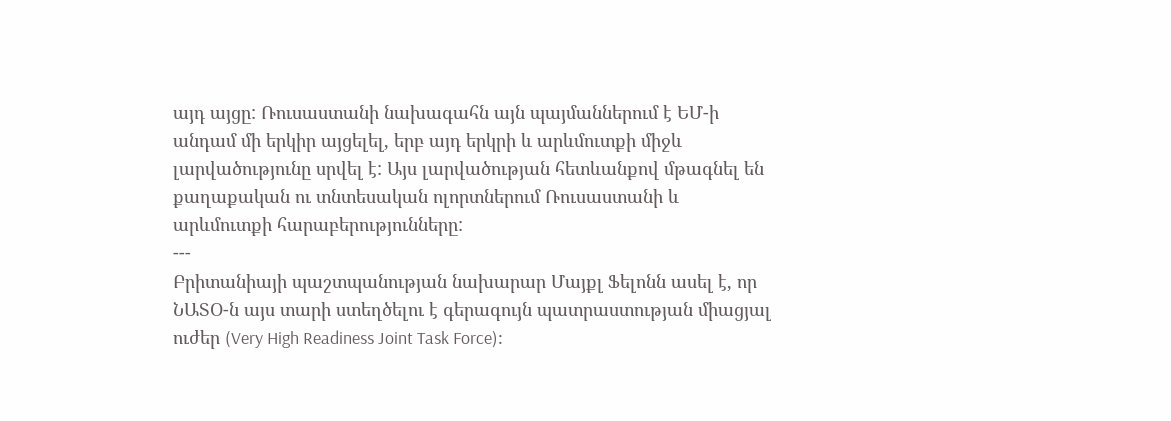այդ այցը: Ռուսաստանի նախագահն այն պայմաններում է ԵՄ-ի անդամ մի երկիր այցելել, երբ այդ երկրի և արևմուտքի միջև լարվածությունը սրվել է: Այս լարվածության հետևանքով մթագնել են քաղաքական ու տնտեսական ոլորտներում Ռուսաստանի և արևմուտքի հարաբերությունները:
---
Բրիտանիայի պաշտպանության նախարար Մայքլ Ֆելոնն ասել է, որ ՆԱՏՕ-ն այս տարի ստեղծելու է գերագույն պատրաստության միացյալ ուժեր (Very High Readiness Joint Task Force)։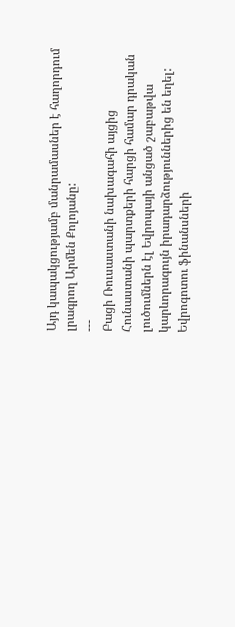Այդ կապակցությամբ մանրամասներ է հաղորդում լրագրող Արմեն Քոլոյանը:
---
Բացի Ռուսաստանի նախագահի այցից Հունաստանի պարտքերի հարցի համար դրական լուծումներն էլ Եվրոպայի անցած շաբաթվա կարևորագույն իրադարձություններից են եղել:
Եվրոգոտու ֆինանսների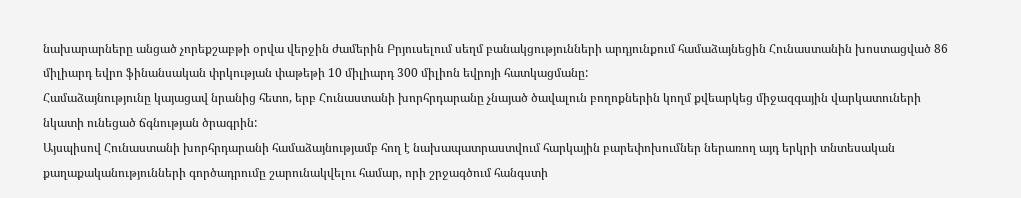նախարարները անցած չորեքշաբթի օրվա վերջին ժամերին Բրյուսելում սեղմ բանակցությունների արդյունքում համաձայնեցին Հունաստանին խոստացված 86 միլիարդ եվրո ֆինանսական փրկության փաթեթի 10 միլիարդ 300 միլիոն եվրոյի հատկացմանը:
Համաձայնությունը կայացավ նրանից հետո, երբ Հունաստանի խորհրդարանը չնայած ծավալուն բողոքներին կողմ քվեարկեց միջազգային վարկատուների նկատի ունեցած ճգնության ծրագրին:
Այսպիսով Հունաստանի խորհրդարանի համաձայնությամբ հող է նախապատրաստվում հարկային բարեփոխումներ ներառող այդ երկրի տնտեսական քաղաքականությունների գործադրումը շարունակվելու համար, որի շրջագծում հանգստի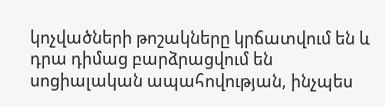կոչվածների թոշակները կրճատվում են և դրա դիմաց բարձրացվում են սոցիալական ապահովության, ինչպես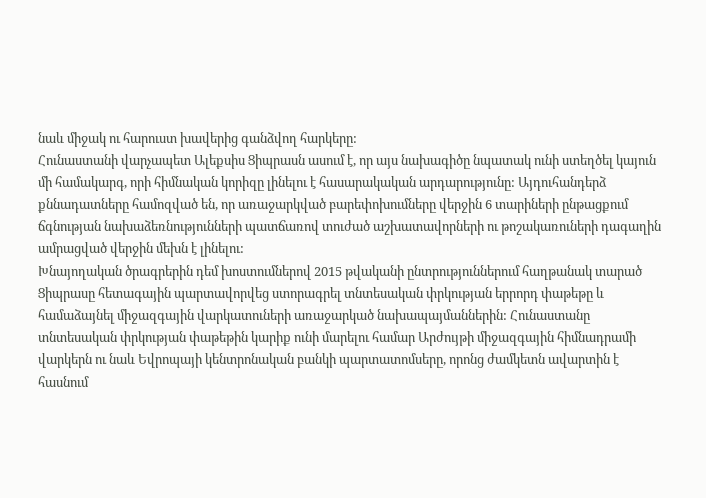նաև միջակ ու հարուստ խավերից գանձվող հարկերը:
Հունաստանի վարչապետ Ալեքսիս Ցիպրասն ասում է, որ այս նախագիծը նպատակ ունի ստեղծել կայուն մի համակարգ, որի հիմնական կորիզը լինելու է հասարակական արդարությունը: Այդուհանդերձ քննադատները համոզված են, որ առաջարկված բարեփոխումները վերջին 6 տարիների ընթացքում ճգնության նախաձեռնությունների պատճառով տուժած աշխատավորների ու թոշակառուների դագաղին ամրացված վերջին մեխն է լինելու:
Խնայողական ծրագրերին դեմ խոստումներով 2015 թվականի ընտրություններում հաղթանակ տարած Ցիպրասը հետագային պարտավորվեց ստորագրել տնտեսական փրկության երրորդ փաթեթը և համաձայնել միջազգային վարկատուների առաջարկած նախապայմաններին: Հունաստանը տնտեսական փրկության փաթեթին կարիք ունի մարելու համար Արժույթի միջազգային հիմնադրամի վարկերն ու նաև Եվրոպայի կենտրոնական բանկի պարտատոմսերը, որոնց ժամկետն ավարտին է հասնում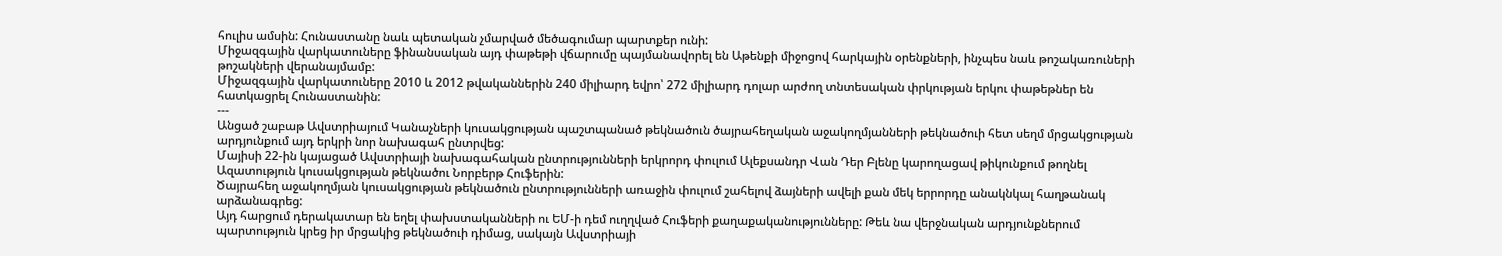հուլիս ամսին: Հունաստանը նաև պետական չմարված մեծագումար պարտքեր ունի:
Միջազգային վարկատուները ֆինանսական այդ փաթեթի վճարումը պայմանավորել են Աթենքի միջոցով հարկային օրենքների, ինչպես նաև թոշակառուների թոշակների վերանայմամբ:
Միջազգային վարկատուները 2010 և 2012 թվականներին 240 միլիարդ եվրո՝ 272 միլիարդ դոլար արժող տնտեսական փրկության երկու փաթեթներ են հատկացրել Հունաստանին:
---
Անցած շաբաթ Ավստրիայում Կանաչների կուսակցության պաշտպանած թեկնածուն ծայրահեղական աջակողմյանների թեկնածուի հետ սեղմ մրցակցության արդյունքում այդ երկրի նոր նախագահ ընտրվեց:
Մայիսի 22-ին կայացած Ավստրիայի նախագահական ընտրությունների երկրորդ փուլում Ալեքսանդր Վան Դեր Բլենը կարողացավ թիկունքում թողնել Ազատություն կուսակցության թեկնածու Նորբերթ Հուֆերին:
Ծայրահեղ աջակողմյան կուսակցության թեկնածուն ընտրությունների առաջին փուլում շահելով ձայների ավելի քան մեկ երրորդը անակնկալ հաղթանակ արձանագրեց:
Այդ հարցում դերակատար են եղել փախստականների ու ԵՄ-ի դեմ ուղղված Հուֆերի քաղաքականությունները: Թեև նա վերջնական արդյունքներում պարտություն կրեց իր մրցակից թեկնածուի դիմաց, սակայն Ավստրիայի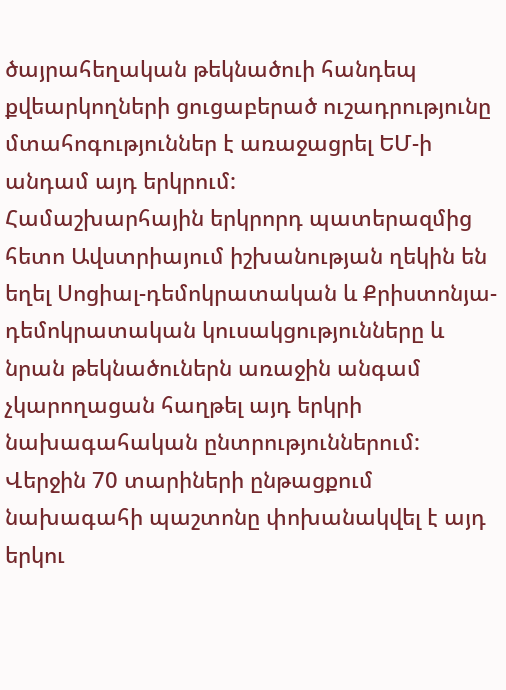ծայրահեղական թեկնածուի հանդեպ քվեարկողների ցուցաբերած ուշադրությունը մտահոգություններ է առաջացրել ԵՄ-ի անդամ այդ երկրում:
Համաշխարհային երկրորդ պատերազմից հետո Ավստրիայում իշխանության ղեկին են եղել Սոցիալ-դեմոկրատական և Քրիստոնյա-դեմոկրատական կուսակցությունները և նրան թեկնածուներն առաջին անգամ չկարողացան հաղթել այդ երկրի նախագահական ընտրություններում:
Վերջին 70 տարիների ընթացքում նախագահի պաշտոնը փոխանակվել է այդ երկու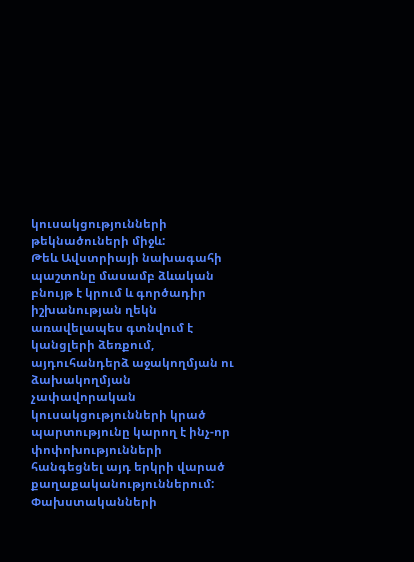կուսակցությունների թեկնածուների միջև:
Թեև Ավստրիայի նախագահի պաշտոնը մասամբ ձևական բնույթ է կրում և գործադիր իշխանության ղեկն առավելապես գտնվում է կանցլերի ձեռքում, այդուհանդերձ աջակողմյան ու ձախակողմյան չափավորական կուսակցությունների կրած պարտությունը կարող է ինչ-որ փոփոխությունների հանգեցնել այդ երկրի վարած քաղաքականություններում:
Փախստականների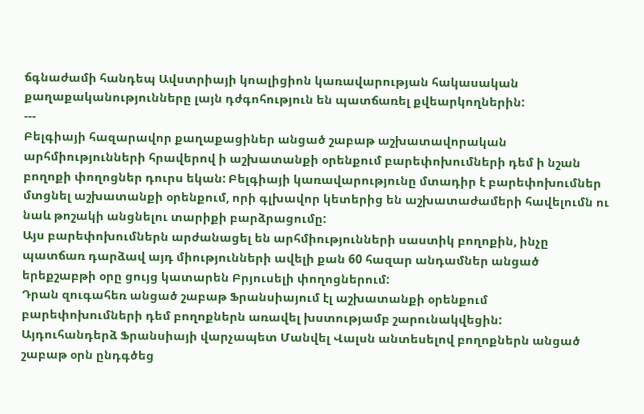ճգնաժամի հանդեպ Ավստրիայի կոալիցիոն կառավարության հակասական քաղաքականությունները լայն դժգոհություն են պատճառել քվեարկողներին:
---
Բելգիայի հազարավոր քաղաքացիներ անցած շաբաթ աշխատավորական արհմիությունների հրավերով ի աշխատանքի օրենքում բարեփոխումների դեմ ի նշան բողոքի փողոցներ դուրս եկան: Բելգիայի կառավարությունը մտադիր է բարեփոխումներ մտցնել աշխատանքի օրենքում, որի գլխավոր կետերից են աշխատաժամերի հավելումն ու նաև թոշակի անցնելու տարիքի բարձրացումը:
Այս բարեփոխումներն արժանացել են արհմիությունների սաստիկ բողոքին, ինչը պատճառ դարձավ այդ միությունների ավելի քան 60 հազար անդամներ անցած երեքշաբթի օրը ցույց կատարեն Բրյուսելի փողոցներում:
Դրան զուգահեռ անցած շաբաթ Ֆրանսիայում էլ աշխատանքի օրենքում բարեփոխումների դեմ բողոքներն առավել խստությամբ շարունակվեցին:
Այդուհանդերձ Ֆրանսիայի վարչապետ Մանվել Վալսն անտեսելով բողոքներն անցած շաբաթ օրն ընդգծեց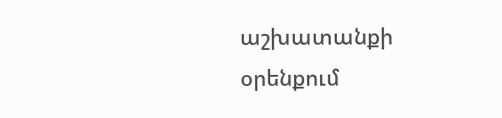աշխատանքի օրենքում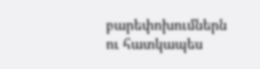բարեփոխումներն ու հատկապես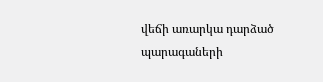վեճի առարկա դարձած պարագաների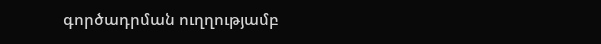գործադրման ուղղությամբ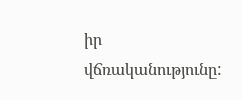իր վճռականությունը: